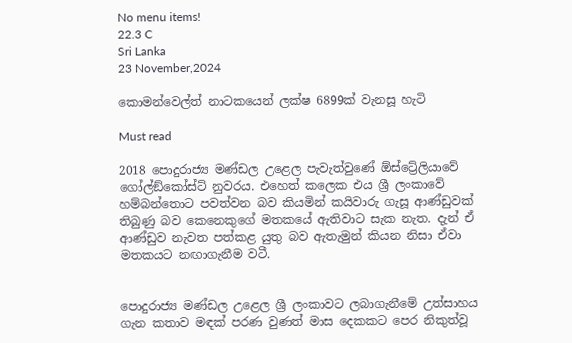No menu items!
22.3 C
Sri Lanka
23 November,2024

කොමන්වෙල්ත් නාටකයෙන් ලක්ෂ 6899ක් වැනසූ හැටි

Must read

2018 පොදුරාජ්‍ය මණ්ඩල උළෙල පැවැත්වුණේ ඕස්ට්‍රේලියාවේ ගෝල්ඞ්කෝස්ට් නුවරය. එහෙත් කලෙක එය ශ්‍රී ලංකාවේ හම්බන්තොට පවත්වන බව කියමින් කයිවාරු ගැසූ ආණ්ඩුවක් තිබුණු බව කෙනෙකුගේ මතකයේ ඇතිවාට සැක නැත. දැන් ඒ ආණ්ඩුව නැවත පත්කළ යුතු බව ඇතැමුන් කියන නිසා ඒවා මතකයට නඟාගැනීම වටී.


පොදුරාජ්‍ය මණ්ඩල උළෙල ශ්‍රී ලංකාවට ලබාගැනීමේ උත්සාහය ගැන කතාව මඳක් පරණ වුණත් මාස දෙකකට පෙර නිකුත්වූ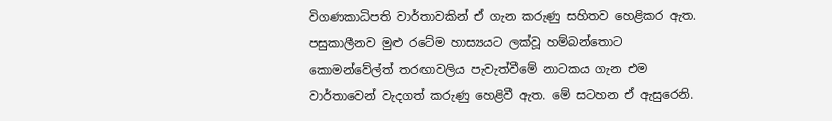විගණකාධිපති වාර්තාවකින් ඒ ගැන කරුණු සහිතව හෙළිකර ඇත. පසුකාලීනව මුළු රටේම හාස්‍යයට ලක්වූ හම්බන්තොට කොමන්වේල්ත් තරඟාවලිය පැවැත්වීමේ නාටකය ගැන එම වාර්තාවෙන් වැදගත් කරුණු හෙළිවී ඇත. මේ සටහන ඒ ඇසුරෙනි.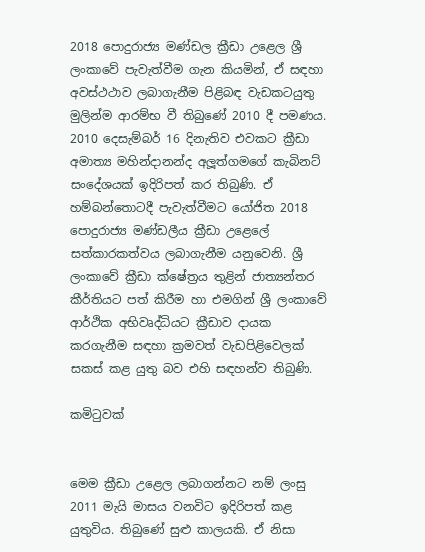2018 පොදුරාජ්‍ය මණ්ඩල ක්‍රීඩා උළෙල ශ්‍රී ලංකාවේ පැවැත්වීම ගැන කියමින්, ඒ සඳහා අවස්ථථාව ලබාගැනීම පිළිබඳ වැඩකටයුතු මුලින්ම ආරම්භ වී තිබුණේ 2010 දී පමණය. 2010 දෙසැම්බර් 16 දිනැතිව එවකට ක්‍රීඩා අමාත්‍ය මහින්දානන්ද අලූත්ගමගේ කැබිනට් සංදේශයක් ඉදිරිපත් කර තිබුණි. ඒ හම්බන්තොටදී පැවැත්වීමට යෝජිත 2018 පොදුරාජ්‍ය මණ්ඩලීය ක්‍රීඩා උළෙලේ සත්කාරකත්වය ලබාගැනීම යනුවෙනි. ශ්‍රී ලංකාවේ ක්‍රීඩා ක්ෂේත්‍රය තුළින් ජාත්‍යන්තර කීර්තියට පත් කිරීම හා එමගින් ශ්‍රී ලංකාවේ ආර්ථික අභිවෘද්ධියට ක්‍රීඩාව දායක කරගැනීම සඳහා ක්‍රමවත් වැඩපිළිවෙලක් සකස් කළ යුතු බව එහි සඳහන්ව තිබුණි.

කමිටුවක්


මෙම ක්‍රීඩා උළෙල ලබාගන්නට නම් ලංසු 2011 මැයි මාසය වනවිට ඉදිරිපත් කළ යුතුවිය. තිබුණේ සුළු කාලයකි. ඒ නිසා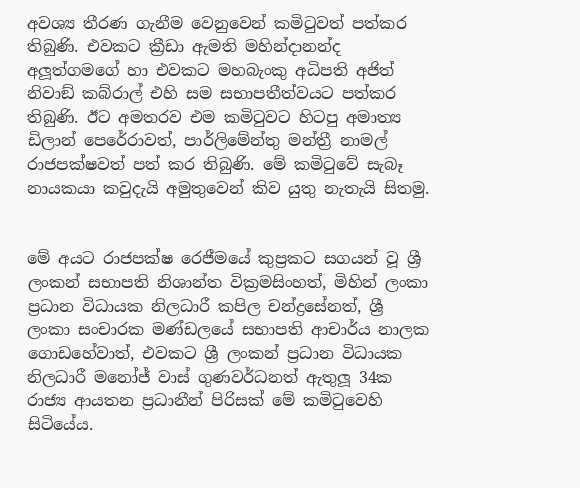අවශ්‍ය තීරණ ගැනීම වෙනුවෙන් කමිටුවත් පත්කර තිබුණි. එවකට ක්‍රීඩා ඇමති මහින්දානන්ද අලූත්ගමගේ හා එවකට මහබැංකු අධිපති අජිත් නිවාඞ් කබ්රාල් එහි සම සභාපතීත්වයට පත්කර තිබුණි. ඊට අමතරව එම කමිටුවට හිටපු අමාත්‍ය ඩිලාන් පෙරේරාවත්, පාර්ලිමේන්තු මන්ත්‍රී නාමල් රාජපක්ෂවත් පත් කර තිබුණි. මේ කමිටුවේ සැබෑ නායකයා කවුදැයි අමුතුවෙන් කිව යුතු නැතැයි සිතමු.


මේ අයට රාජපක්ෂ රෙජීමයේ කුප්‍රකට සගයන් වූ ශ්‍රී ලංකන් සභාපති නිශාන්ත වික්‍රමසිංහත්, මිහින් ලංකා ප්‍රධාන විධායක නිලධාරී කපිල චන්ද්‍රසේනත්, ශ්‍රී ලංකා සංචාරක මණ්ඩලයේ සභාපති ආචාර්ය නාලක ගොඩහේවාත්, එවකට ශ්‍රී ලංකන් ප්‍රධාන විධායක නිලධාරී මනෝජ් වාස් ගුණවර්ධනත් ඇතුලූ 34ක රාජ්‍ය ආයතන ප්‍රධානීන් පිරිසක් මේ කමිටුවෙහි සිටියේය.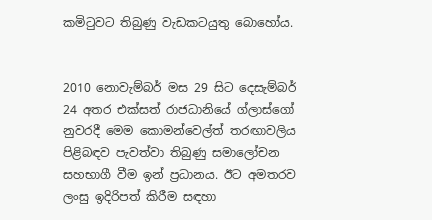කමිටුවට තිබුණු වැඩකටයුතු බොහෝය.


2010 නොවැම්බර් මස 29 සිට දෙසැම්බර් 24 අතර එක්සත් රාජධානියේ ග්ලාස්ගෝ නුවරදී මෙම කොමන්වෙල්ත් තරඟාවලිය පිළිබඳව පැවත්වා තිබුණු සමාලෝචන සහභාගී වීම ඉන් ප්‍රධානය. ඊට අමතරව ලංසු ඉදිරිපත් කිරීම සඳහා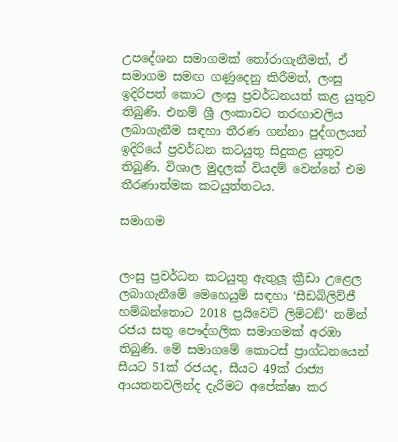උපදේශන සමාගමක් තෝරාගැනීමත්, ඒ සමාගම සමඟ ගණුදෙනු කිරීමත්, ලංසු ඉදිරිපත් කොට ලංසු ප්‍රවර්ධනයත් කළ යුතුව තිබුණි. එනම් ශ්‍රී ලංකාවට තරඟාවලිය ලබාගැනීම සඳහා තීරණ ගන්නා පුද්ගලයන් ඉදිරියේ ප්‍රවර්ධන කටයුතු සිදුකළ යුතුව තිබුණි. විශාල මුදලක් වියදම් වෙන්නේ එම තීරණාත්මක කටයුත්තටය.

සමාගම


ලංසු ප්‍රවර්ධන කටයුතු ඇතුලූ ක්‍රීඩා උළෙල ලබාගැනීමේ මෙහෙයුම් සඳහා ‘සීඩබ්ලිව්ජී හම්බන්තොට 2018 ප්‍රයිවෙට් ලිමිටඞ්‘ නමින් රජය සතු පෞද්ගලික සමාගමක් අරඹා තිබුණි. මේ සමාගමේ කොටස් ප්‍රාග්ධනයෙන් සීයට 51ක් රජයද, සීයට 49ක් රාජ්‍ය ආයතනවලින්ද දැරීමට අපේක්ෂා කර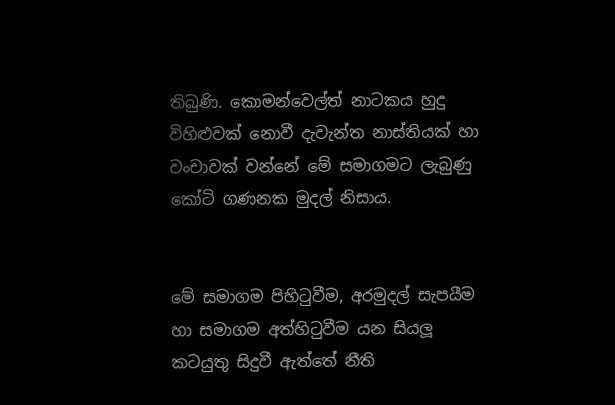තිබුණි. කොමන්වෙල්ත් නාටකය හුදු විහිළුවක් නොවී දැවැන්ත නාස්තියක් හා වංචාවක් වන්නේ මේ සමාගමට ලැබුණු කෝටි ගණනක මුදල් නිසාය.


මේ සමාගම පිහිටුවීම, අරමුදල් සැපයීම හා සමාගම අත්හිටුවීම යන සියලූ කටයුතු සිදුවී ඇත්තේ නීති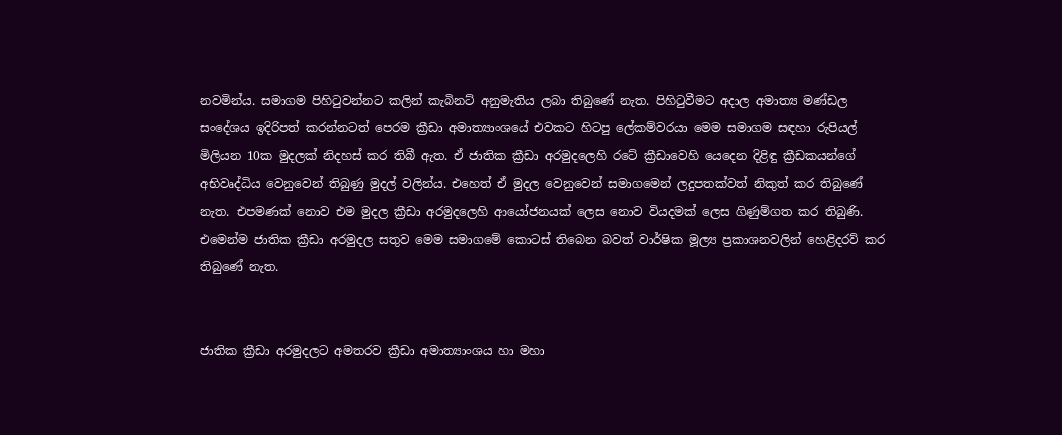නවමින්ය. සමාගම පිහිටුවන්නට කලින් කැබිනට් අනුමැතිය ලබා තිබුණේ නැත. පිහිටුවීමට අදාල අමාත්‍ය මණ්ඩල සංදේශය ඉදිරිපත් කරන්නටත් පෙරම ක්‍රීඩා අමාත්‍යාංශයේ එවකට හිටපු ලේකම්වරයා මෙම සමාගම සඳහා රුපියල් මිලියන 10ක මුදලක් නිදහස් කර තිබී ඇත. ඒ ජාතික ක්‍රීඩා අරමුදලෙහි රටේ ක්‍රීඩාවෙහි යෙදෙන දිළිඳු ක්‍රීඩකයන්ගේ අභිවෘද්ධිය වෙනුවෙන් තිබුණු මුදල් වලින්ය. එහෙත් ඒ මුදල වෙනුවෙන් සමාගමෙන් ලදුපතක්වත් නිකුත් කර තිබුණේ නැත. එපමණක් නොව එම මුදල ක්‍රීඩා අරමුදලෙහි ආයෝජනයක් ලෙස නොව වියදමක් ලෙස ගිණුම්ගත කර තිබුණි. එමෙන්ම ජාතික ක්‍රීඩා අරමුදල සතුව මෙම සමාගමේ කොටස් තිබෙන බවත් වාර්ෂික මූල්‍ය ප්‍රකාශනවලින් හෙළිදරව් කර තිබුණේ නැත.


ජාතික ක්‍රීඩා අරමුදලට අමතරව ක්‍රීඩා අමාත්‍යාංශය හා මහා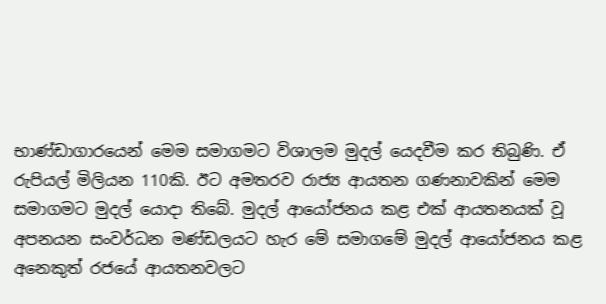භාණ්ඩාගාරයෙන් මෙම සමාගමට විශාලම මුදල් යෙදවීම කර තිබුණි. ඒ රුපියල් මිලියන 110කි. ඊට අමතරව රාජ්‍ය ආයතන ගණනාවකින් මෙම සමාගමට මුදල් යොදා තිබේ. මුදල් ආයෝජනය කළ එක් ආයතනයක් වූ අපනයන සංවර්ධන මණ්ඩලයට හැර මේ සමාගමේ මුදල් ආයෝජනය කළ අනෙකුත් රජයේ ආයතනවලට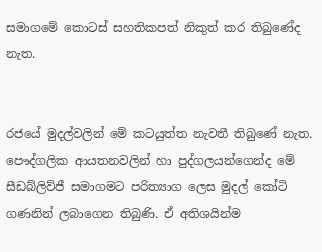සමාගමේ කොටස් සහතිකපත් නිකුත් කර තිබුණේද නැත.


රජයේ මුදල්වලින් මේ කටයුත්ත නැවතී තිබුණේ නැත. පෞද්ගලික ආයතනවලින් හා පුද්ගලයන්ගෙන්ද මේ සීඩබ්ලිව්ජී සමාගමට පරිත්‍යාග ලෙස මුදල් කෝටි ගණනින් ලබාගෙන තිබුණි. ඒ අතිශයින්ම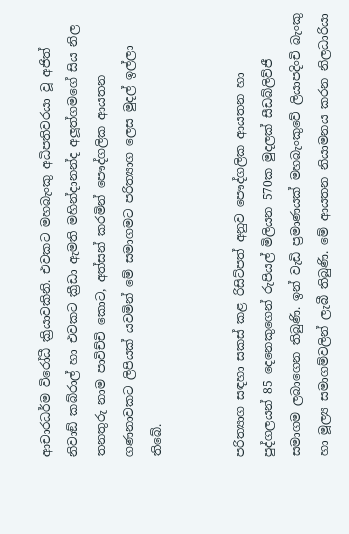ආචාරධර්ම විරෝධී ක්‍රියාවකිනි. එවකට මහබැංකු අධිපතිවරයා වූ අජිත් නිවාඞ් කබ්රාල් හා එවකට ක්‍රීඩා ඇමති මහින්දානන්ද අලූත්ගමගේ සිය නිල තනතුරු නාම පාවිච්චි කොට, අත්සන් කරමින් පෞද්ගලික ආයතන ගණනාවකට ලිපියක් යවමින් මේ සමාගමට පරිත්‍යාග ලෙස මුදල් ඉල්ලා තිබේ.


පරිත්‍යාග සඳහා සකස් කළ රිසිට්පත් අනුව පෞද්ගලික ආයතන හා පුද්ගලයන් 85 දෙනෙකුගෙන් රුපියල් මිලියන 570ක මුදලක් සීඩබ්ලිව්ජී සමාගම ලබාගෙන තිබුණි. ඉන් වැඩි ප්‍රමාණයක් මහබැංකුවේ ලියාපදිංචි බැංකු හා මූල්‍ය සමාගම්වලින් ලැබී තිබුණි. මේ ආයතන නියාමනය කරන නිලධාරියා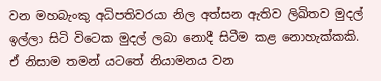වන මහබැංකු අධිපතිවරයා නිල අත්සන ඇතිව ලිඛිතව මුදල් ඉල්ලා සිටි විටෙක මුදල් ලබා නොදී සිටීම කළ නොහැක්කකි. ඒ නිසාම තමන් යටතේ නියාමනය වන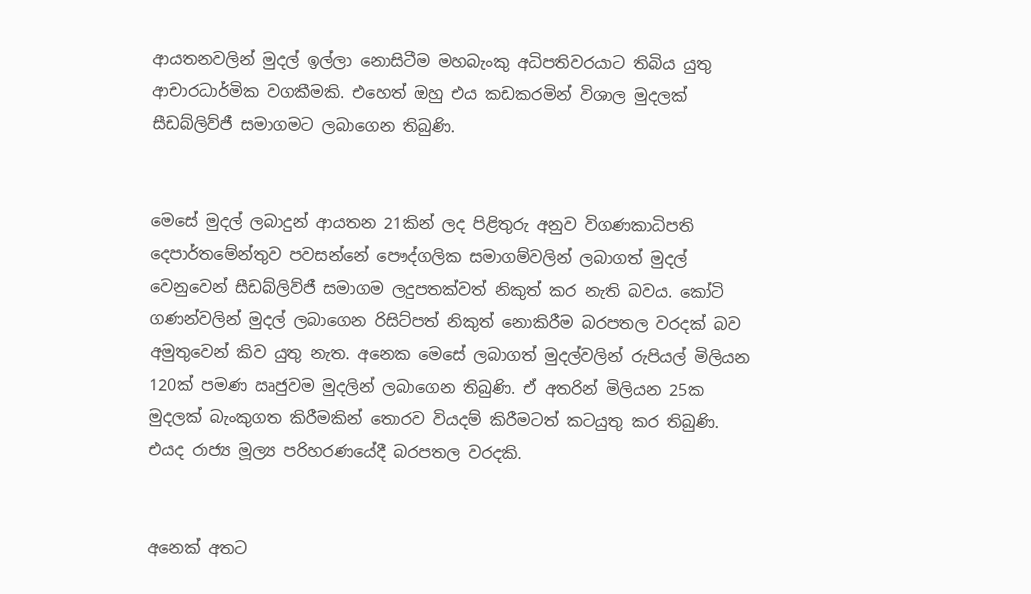ආයතනවලින් මුදල් ඉල්ලා නොසිටීම මහබැංකු අධිපතිවරයාට තිබිය යුතු ආචාරධාර්මික වගකීමකි. එහෙත් ඔහු එය කඩකරමින් විශාල මුදලක් සීඩබ්ලිව්ජී සමාගමට ලබාගෙන තිබුණි.


මෙසේ මුදල් ලබාදුන් ආයතන 21කින් ලද පිළිතුරු අනුව විගණකාධිපති දෙපාර්තමේන්තුව පවසන්නේ පෞද්ගලික සමාගම්වලින් ලබාගත් මුදල් වෙනුවෙන් සීඩබ්ලිව්ජී සමාගම ලදුපතක්වත් නිකුත් කර නැති බවය. කෝටි ගණන්වලින් මුදල් ලබාගෙන රිසිට්පත් නිකුත් නොකිරීම බරපතල වරදක් බව අමුතුවෙන් කිව යුතු නැත. අනෙක මෙසේ ලබාගත් මුදල්වලින් රුපියල් මිලියන 120ක් පමණ ඍජුවම මුදලින් ලබාගෙන තිබුණි. ඒ අතරින් මිලියන 25ක මුදලක් බැංකුගත කිරීමකින් තොරව වියදම් කිරීමටත් කටයුතු කර තිබුණි. එයද රාජ්‍ය මූල්‍ය පරිහරණයේදී බරපතල වරදකි.


අනෙක් අතට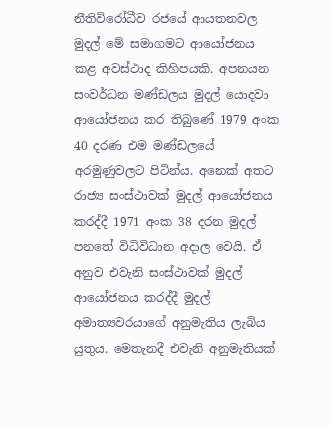නීතිවිරෝධීව රජයේ ආයතනවල මුදල් මේ සමාගමට ආයෝජනය කළ අවස්ථාද කිහිපයකි. අපනයන සංවර්ධන මණ්ඩලය මුදල් යොදවා ආයෝජනය කර තිබුණේ 1979 අංක 40 දරණ එම මණ්ඩලයේ අරමුණුවලට පිටින්ය. අනෙක් අතට රාජ්‍ය සංස්ථාවක් මුදල් ආයෝජනය කරද්දී 1971 අංක 38 දරන මුදල් පනතේ විධිවිධාන අදාල වෙයි. ඒ අනුව එවැනි සංස්ථාවක් මුදල් ආයෝජනය කරද්දී මුදල් අමාත්‍යවරයාගේ අනුමැතිය ලැබිය යුතුය. මෙතැනදී එවැනි අනුමැතියක්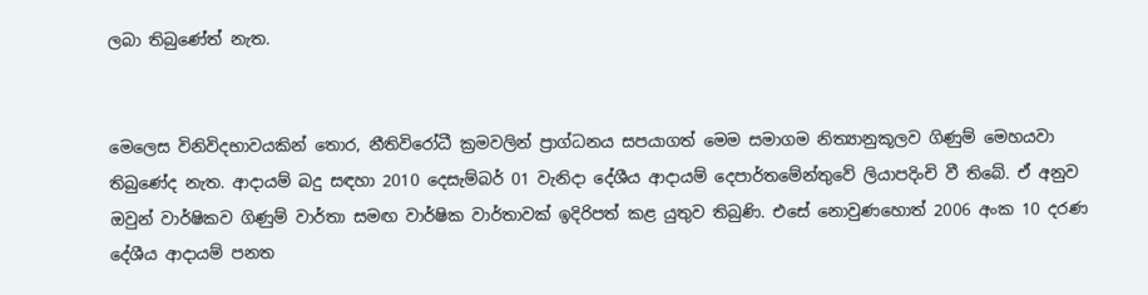ලබා තිබුණේත් නැත.


මෙලෙස විනිවිදභාවයකින් තොර, නීතිවිරෝධී ක්‍රමවලින් ප්‍රාග්ධනය සපයාගත් මෙම සමාගම නිත්‍යානුකූලව ගිණුම් මෙහයවා තිබුණේද නැත. ආදායම් බදු සඳහා 2010 දෙසැම්බර් 01 වැනිදා දේශීය ආදායම් දෙපාර්තමේන්තුවේ ලියාපදිංචි වී තිබේ. ඒ අනුව ඔවුන් වාර්ෂිකව ගිණුම් වාර්තා සමඟ වාර්ෂික වාර්තාවක් ඉදිරිපත් කළ යුතුව තිබුණි. එසේ නොවුණහොත් 2006 අංක 10 දරණ දේශීය ආදායම් පනත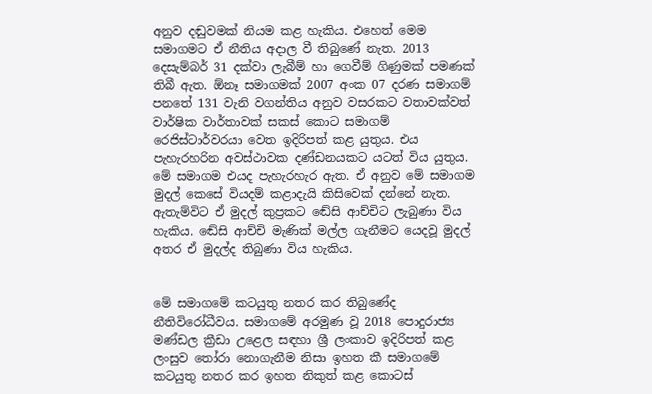අනුව දඬුවමක් නියම කළ හැකිය. එහෙත් මෙම සමාගමට ඒ නීතිය අදාල වී තිබුණේ නැත. 2013 දෙසැම්බර් 31 දක්වා ලැබීම් හා ගෙවීම් ගිණුමක් පමණක් තිබී ඇත. ඕනෑ සමාගමක් 2007 අංක 07 දරණ සමාගම් පනතේ 131 වැනි වගන්තිය අනුව වසරකට වතාවක්වත් වාර්ෂික වාර්තාවක් සකස් කොට සමාගම් රෙජිස්ටාර්වරයා වෙත ඉදිරිපත් කළ යුතුය. එය පැහැරහරින අවස්ථාවක දණ්ඩනයකට යටත් විය යුතුය. මේ සමාගම එයද පැහැරහැර ඇත. ඒ අනුව මේ සමාගම මුදල් කෙසේ වියදම් කළාදැයි කිසිවෙක් දන්නේ නැත. ඇතැම්විට ඒ මුදල් කුප්‍රකට ඬේසි ආච්චිට ලැබුණා විය හැකිය. ඬේසි ආච්චි මැණික් මල්ල ගැනීමට යෙදවූ මුදල් අතර ඒ මුදල්ද තිබුණා විය හැකිය.


මේ සමාගමේ කටයුතු නතර කර තිබුණේද නීතිවිරෝධීවය. සමාගමේ අරමුණ වූ 2018 පොදුරාජ්‍ය මණ්ඩල ක්‍රීඩා උළෙල සඳහා ශ්‍රී ලංකාව ඉදිරිපත් කළ ලංසුව තෝරා නොගැනීම නිසා ඉහත කී සමාගමේ කටයුතු නතර කර ඉහත නිකුත් කළ කොටස්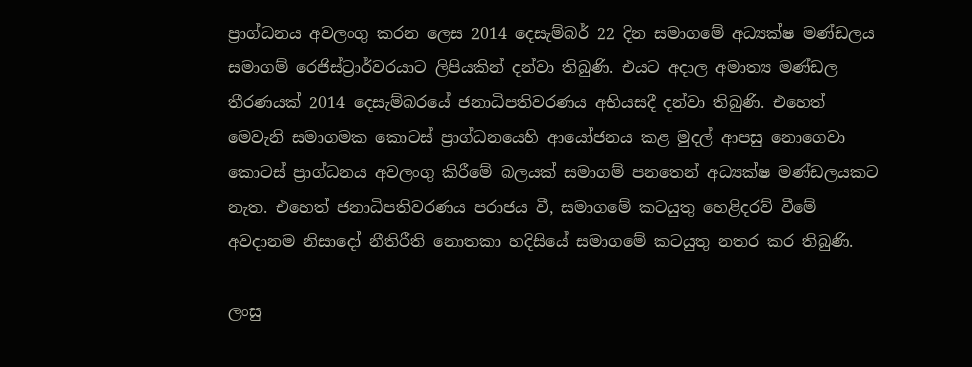ප්‍රාග්ධනය අවලංගු කරන ලෙස 2014 දෙසැම්බර් 22 දින සමාගමේ අධ්‍යක්ෂ මණ්ඩලය සමාගම් රෙජිස්ට්‍රාර්වරයාට ලිපියකින් දන්වා තිබුණි. එයට අදාල අමාත්‍ය මණ්ඩල තීරණයක් 2014 දෙසැම්බරයේ ජනාධිපතිවරණය අභියසදී දන්වා තිබුණි. එහෙත් මෙවැනි සමාගමක කොටස් ප්‍රාග්ධනයෙහි ආයෝජනය කළ මුදල් ආපසු නොගෙවා කොටස් ප්‍රාග්ධනය අවලංගු කිරීමේ බලයක් සමාගම් පනතෙන් අධ්‍යක්ෂ මණ්ඩලයකට නැත. එහෙත් ජනාධිපතිවරණය පරාජය වී, සමාගමේ කටයුතු හෙළිදරව් වීමේ අවදානම නිසාදෝ නීතිරීති නොතකා හදිසියේ සමාගමේ කටයුතු නතර කර තිබුණි.

ලංසු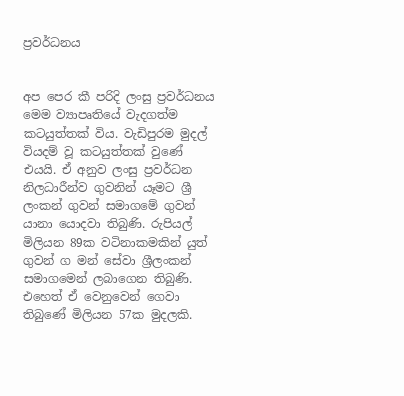ප්‍රවර්ධනය


අප පෙර කී පරිදි ලංසු ප්‍රවර්ධනය මෙම ව්‍යාපෘතියේ වැදගත්ම කටයුත්තක් විය. වැඩිපුරම මුදල් වියදම් වූ කටයුත්තක් වුණේ එයයි. ඒ අනුව ලංසු ප්‍රවර්ධන නිලධාරීන්ව ගුවනින් යෑමට ශ්‍රී ලංකන් ගුවන් සමාගමේ ගුවන් යානා යොදවා තිබුණි. රුපියල් මිලියන 89ක වටිනාකමකින් යුත් ගුවන් ග මන් සේවා ශ්‍රීලංකන් සමාගමෙන් ලබාගෙන තිබුණි. එහෙත් ඒ වෙනුවෙන් ගෙවා තිබුණේ මිලියන 57ක මුදලකි.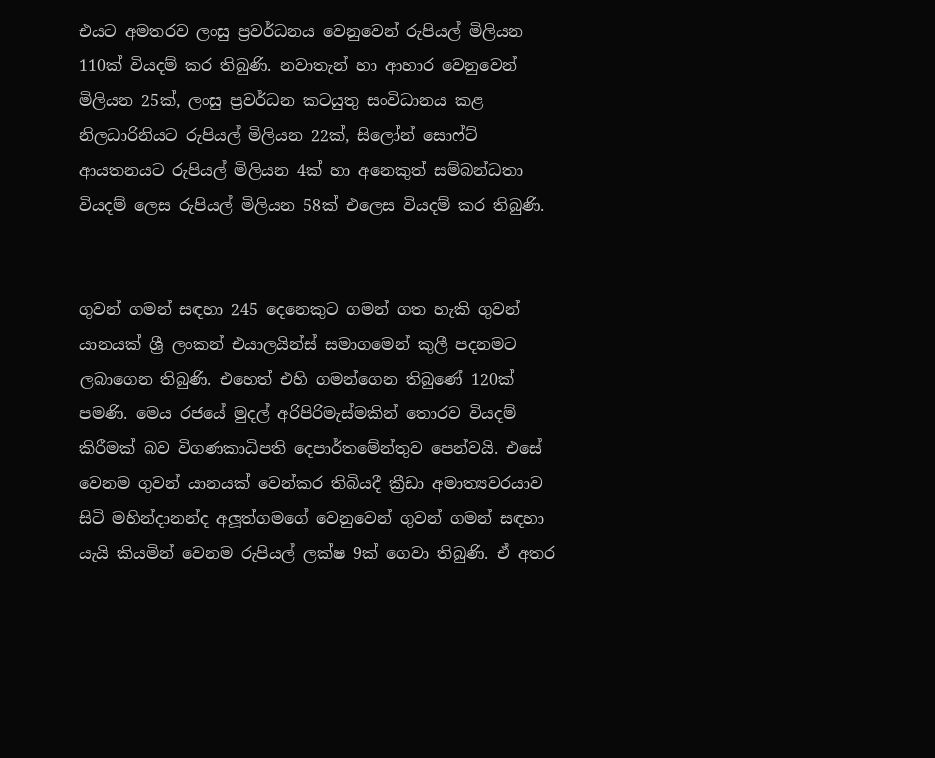එයට අමතරව ලංසු ප්‍රවර්ධනය වෙනුවෙන් රුපියල් මිලියන 110ක් වියදම් කර තිබුණි. නවාතැන් හා ආහාර වෙනුවෙන් මිලියන 25ක්, ලංසු ප්‍රවර්ධන කටයුතු සංවිධානය කළ නිලධාරිනියට රුපියල් මිලියන 22ක්, සිලෝන් සොෆ්ට් ආයතනයට රුපියල් මිලියන 4ක් හා අනෙකුත් සම්බන්ධතා වියදම් ලෙස රුපියල් මිලියන 58ක් එලෙස වියදම් කර තිබුණි.


ගුවන් ගමන් සඳහා 245 දෙනෙකුට ගමන් ගත හැකි ගුවන් යානයක් ශ්‍රී ලංකන් එයාලයින්ස් සමාගමෙන් කුලී පදනමට ලබාගෙන තිබුණි. එහෙත් එහි ගමන්ගෙන තිබුණේ 120ක් පමණි. මෙය රජයේ මුදල් අරිපිරිමැස්මකින් තොරව වියදම් කිරීමක් බව විගණකාධිපති දෙපාර්තමේන්තුව පෙන්වයි. එසේ වෙනම ගුවන් යානයක් වෙන්කර තිබියදී ක්‍රීඩා අමාත්‍යවරයාව සිටි මහින්දානන්ද අලූත්ගමගේ වෙනුවෙන් ගුවන් ගමන් සඳහා යැයි කියමින් වෙනම රුපියල් ලක්ෂ 9ක් ගෙවා තිබුණි. ඒ අතර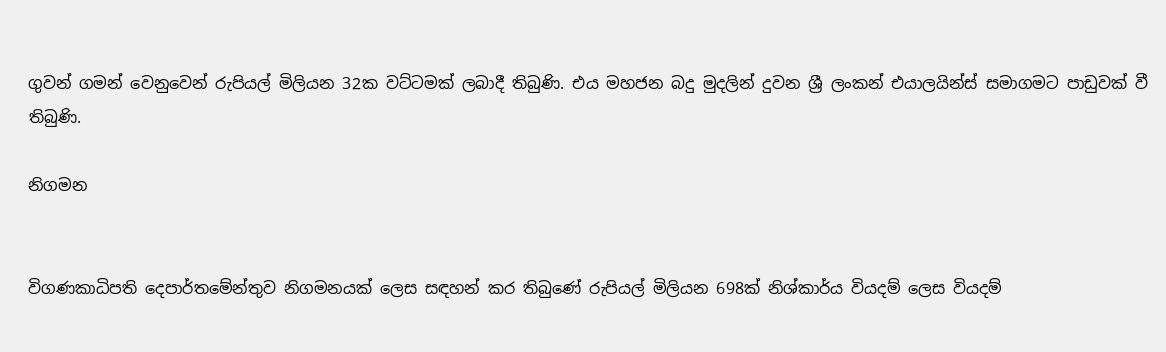ගුවන් ගමන් වෙනුවෙන් රුපියල් මිලියන 32ක වට්ටමක් ලබාදී තිබුණි. එය මහජන බදු මුදලින් දුවන ශ්‍රී ලංකන් එයාලයින්ස් සමාගමට පාඩුවක් වී තිබුණි.

නිගමන


විගණකාධිපති දෙපාර්තමේන්තුව නිගමනයක් ලෙස සඳහන් කර තිබුණේ රුපියල් මිලියන 698ක් නිශ්කාර්ය වියදම් ලෙස වියදම්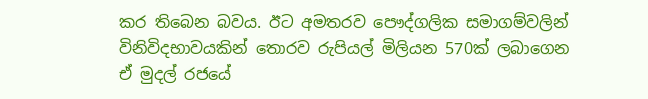කර තිබෙන බවය. ඊට අමතරව පෞද්ගලික සමාගම්වලින් විනිවිදභාවයකින් තොරව රුපියල් මිලියන 570ක් ලබාගෙන ඒ මුදල් රජයේ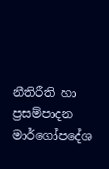නීතිරීති හා ප්‍රසම්පාදන මාර්ගෝපදේශ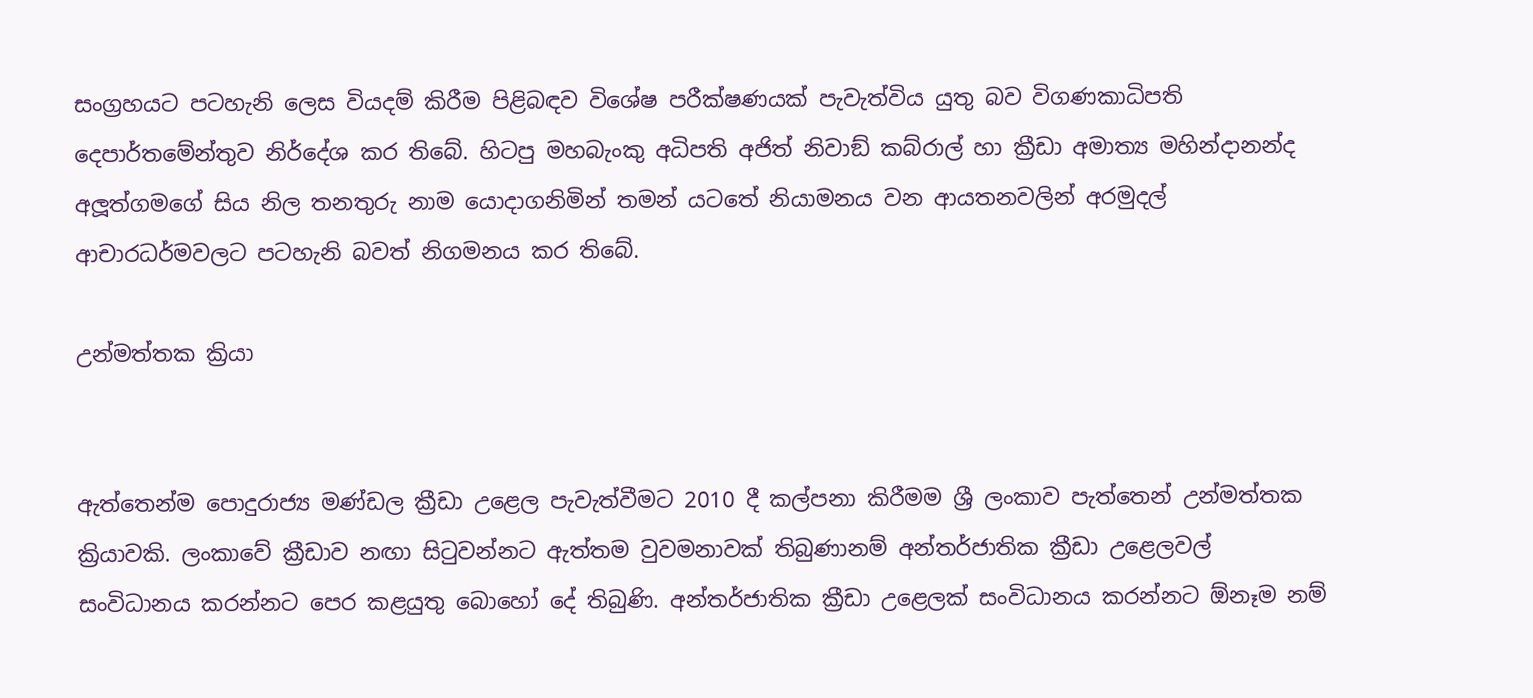සංග්‍රහයට පටහැනි ලෙස වියදම් කිරීම පිළිබඳව විශේෂ පරීක්ෂණයක් පැවැත්විය යුතු බව විගණකාධිපති දෙපාර්තමේන්තුව නිර්දේශ කර තිබේ. හිටපු මහබැංකු අධිපති අජිත් නිවාඞ් කබ්රාල් හා ක්‍රීඩා අමාත්‍ය මහින්දානන්ද අලූත්ගමගේ සිය නිල තනතුරු නාම යොදාගනිමින් තමන් යටතේ නියාමනය වන ආයතනවලින් අරමුදල් ආචාරධර්මවලට පටහැනි බවත් නිගමනය කර තිබේ.

උන්මත්තක ක්‍රියා


ඇත්තෙන්ම පොදුරාජ්‍ය මණ්ඩල ක්‍රීඩා උළෙල පැවැත්වීමට 2010 දී කල්පනා කිරීමම ශ්‍රී ලංකාව පැත්තෙන් උන්මත්තක ක්‍රියාවකි. ලංකාවේ ක්‍රීඩාව නඟා සිටුවන්නට ඇත්තම වුවමනාවක් තිබුණානම් අන්තර්ජාතික ක්‍රීඩා උළෙලවල් සංවිධානය කරන්නට පෙර කළයුතු බොහෝ දේ තිබුණි. අන්තර්ජාතික ක්‍රීඩා උළෙලක් සංවිධානය කරන්නට ඕනෑම නම්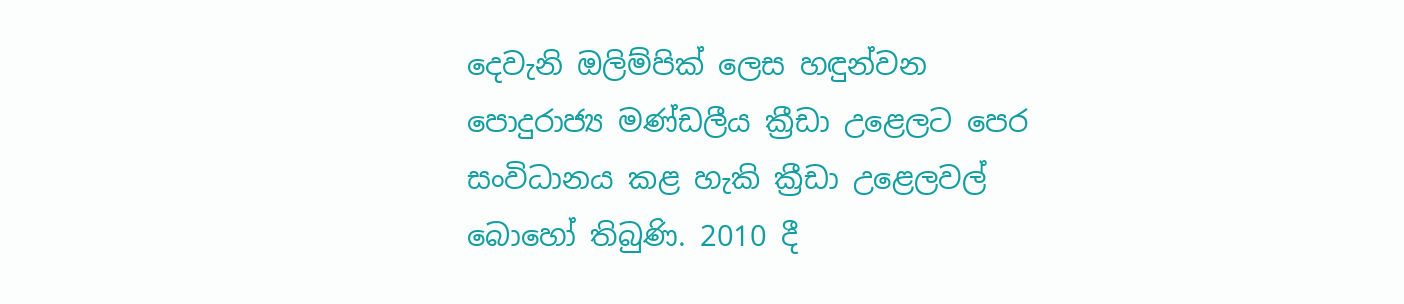දෙවැනි ඔලිම්පික් ලෙස හඳුන්වන පොදුරාජ්‍ය මණ්ඩලීය ක්‍රීඩා උළෙලට පෙර සංවිධානය කළ හැකි ක්‍රීඩා උළෙලවල් බොහෝ තිබුණි. 2010 දී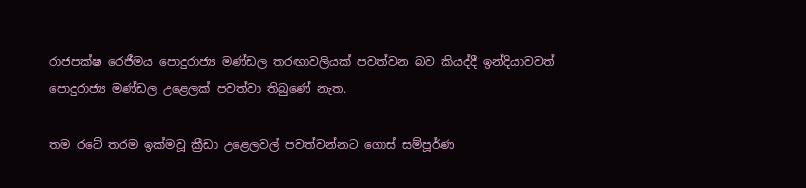රාජපක්ෂ රෙජීමය පොදුරාජ්‍ය මණ්ඩල තරඟාවලියක් පවත්වන බව කියද්දී ඉන්දියාවවත් පොදුරාජ්‍ය මණ්ඩල උළෙලක් පවත්වා තිබුණේ නැත.

තම රටේ තරම ඉක්මවූ ක්‍රීඩා උළෙලවල් පවත්වන්නට ගොස් සම්පූර්ණ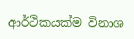ආර්ථිකයක්ම විනාශ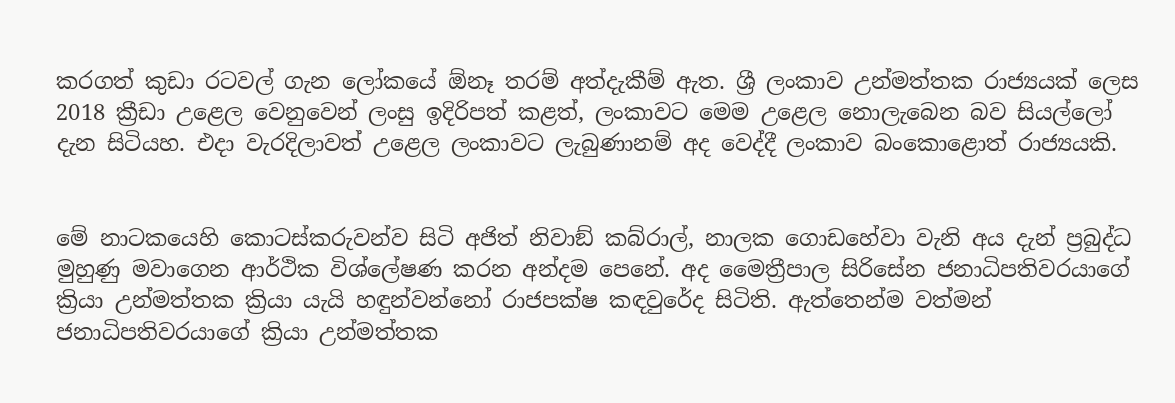කරගත් කුඩා රටවල් ගැන ලෝකයේ ඕනෑ තරම් අත්දැකීම් ඇත. ශ්‍රී ලංකාව උන්මත්තක රාජ්‍යයක් ලෙස 2018 ක්‍රීඩා උළෙල වෙනුවෙන් ලංසු ඉදිරිපත් කළත්, ලංකාවට මෙම උළෙල නොලැබෙන බව සියල්ලෝ දැන සිටියහ. එදා වැරදිලාවත් උළෙල ලංකාවට ලැබුණානම් අද වෙද්දී ලංකාව බංකොළොත් රාජ්‍යයකි.


මේ නාටකයෙහි කොටස්කරුවන්ව සිටි අජිත් නිවාඞ් කබ්රාල්, නාලක ගොඩහේවා වැනි අය දැන් ප්‍රබුද්ධ මුහුණු මවාගෙන ආර්ථික විශ්ලේෂණ කරන අන්දම පෙනේ. අද මෛත්‍රීපාල සිරිසේන ජනාධිපතිවරයාගේ ක්‍රියා උන්මත්තක ක්‍රියා යැයි හඳුන්වන්නෝ රාජපක්ෂ කඳවුරේද සිටිති. ඇත්තෙන්ම වත්මන් ජනාධිපතිවරයාගේ ක්‍රියා උන්මත්තක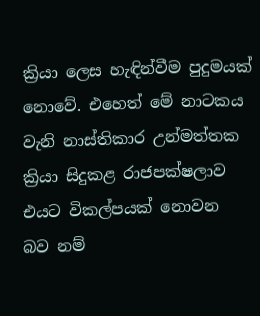ක්‍රියා ලෙස හැඳින්වීම පුදුමයක් නොවේ. එහෙත් මේ නාටකය වැනි නාස්තිකාර උන්මත්තක ක්‍රියා සිදුකළ රාජපක්ෂලාව එයට විකල්පයක් නොවන බව නම්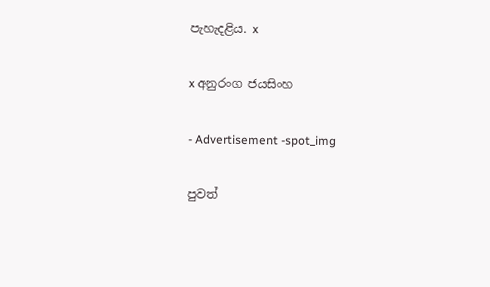පැහැදළිය. x

x අනුරංග ජයසිංහ

- Advertisement -spot_img

පුවත්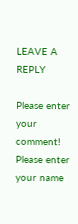LEAVE A REPLY

Please enter your comment!
Please enter your name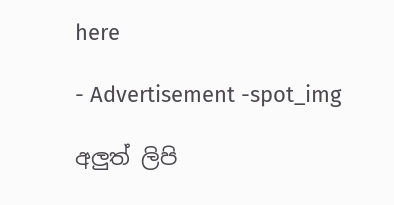here

- Advertisement -spot_img

අලුත් ලිපි